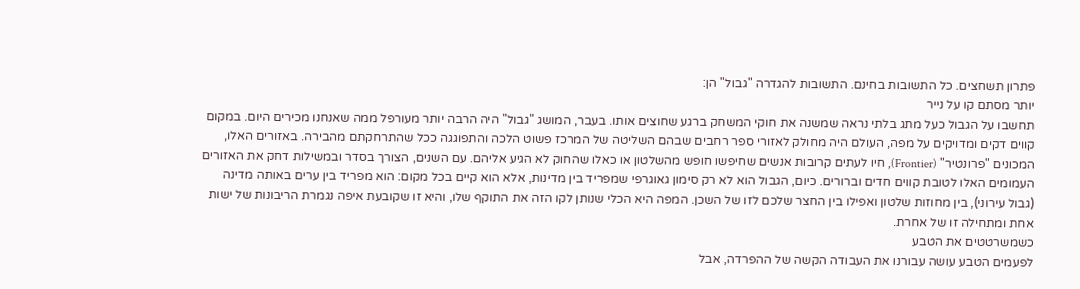פתרון תשחצים. כל התשובות בחינם. התשובות להגדרה "גבול" הן:
יותר מסתם קו על נייר
תחשבו על הגבול כעל מתג בלתי נראה שמשנה את חוקי המשחק ברגע שחוצים אותו. בעבר, המושג "גבול" היה הרבה יותר מעורפל ממה שאנחנו מכירים היום. במקום קווים דקים ומדויקים על מפה, העולם היה מחולק לאזורי ספר רחבים שבהם השליטה של המרכז פשוט הלכה והתפוגגה ככל שהתרחקתם מהבירה. באזורים האלו, המכונים "פרונטיר" (Frontier), חיו לעתים קרובות אנשים שחיפשו חופש מהשלטון או כאלו שהחוק לא הגיע אליהם. עם השנים, הצורך בסדר ובמשילות דחק את האזורים העמומים האלו לטובת קווים חדים וברורים. כיום, הגבול הוא לא רק סימון גאוגרפי שמפריד בין מדינות, אלא הוא קיים בכל מקום: הוא מפריד בין ערים באותה מדינה (גבול עירוני), בין מחוזות שלטון ואפילו בין החצר שלכם לזו של השכן. המפה היא הכלי שנותן לקו הזה את התוקף שלו, והיא זו שקובעת איפה נגמרת הריבונות של ישות אחת ומתחילה זו של אחרת.
כשמשרטטים את הטבע
לפעמים הטבע עושה עבורנו את העבודה הקשה של ההפרדה, אבל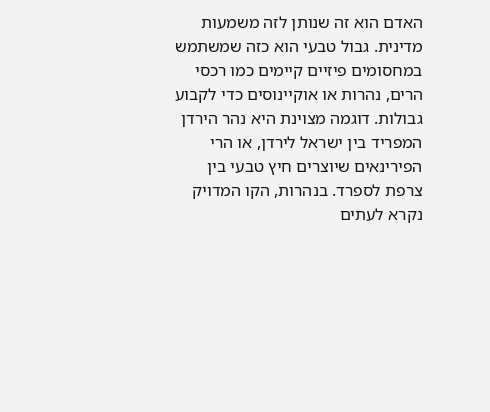האדם הוא זה שנותן לזה משמעות מדינית. גבול טבעי הוא כזה שמשתמש במחסומים פיזיים קיימים כמו רכסי הרים, נהרות או אוקיינוסים כדי לקבוע גבולות. דוגמה מצוינת היא נהר הירדן המפריד בין ישראל לירדן, או הרי הפירינאים שיוצרים חיץ טבעי בין צרפת לספרד. בנהרות, הקו המדויק נקרא לעתים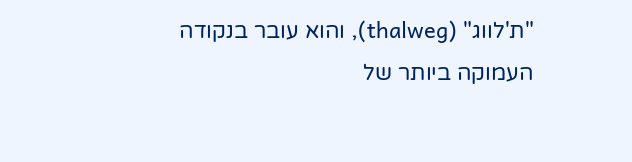"ת'לווג" (thalweg), והוא עובר בנקודה העמוקה ביותר של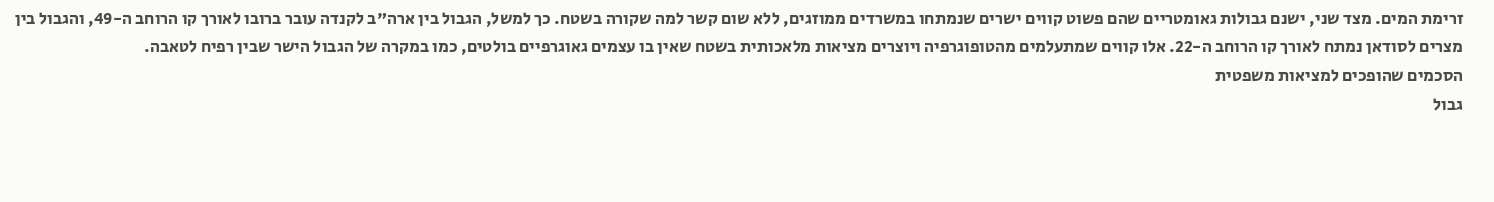זרימת המים. מצד שני, ישנם גבולות גאומטריים שהם פשוט קווים ישרים שנמתחו במשרדים ממוזגים, ללא שום קשר למה שקורה בשטח. כך למשל, הגבול בין ארה"ב לקנדה עובר ברובו לאורך קו הרוחב ה-49, והגבול בין מצרים לסודאן נמתח לאורך קו הרוחב ה-22. אלו קווים שמתעלמים מהטופוגרפיה ויוצרים מציאות מלאכותית בשטח שאין בו עצמים גאוגרפיים בולטים, כמו במקרה של הגבול הישר שבין רפיח לטאבה.
הסכמים שהופכים למציאות משפטית
גבול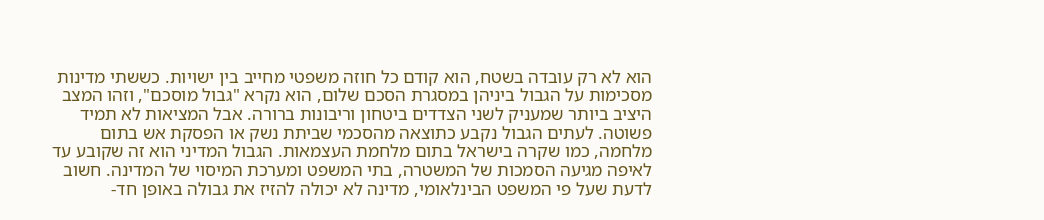הוא לא רק עובדה בשטח, הוא קודם כל חוזה משפטי מחייב בין ישויות. כששתי מדינות מסכימות על הגבול ביניהן במסגרת הסכם שלום, הוא נקרא "גבול מוסכם", וזהו המצב היציב ביותר שמעניק לשני הצדדים ביטחון וריבונות ברורה. אבל המציאות לא תמיד פשוטה. לעתים הגבול נקבע כתוצאה מהסכמי שביתת נשק או הפסקת אש בתום מלחמה, כמו שקרה בישראל בתום מלחמת העצמאות. הגבול המדיני הוא זה שקובע עד לאיפה מגיעה הסמכות של המשטרה, בתי המשפט ומערכת המיסוי של המדינה. חשוב לדעת שעל פי המשפט הבינלאומי, מדינה לא יכולה להזיז את גבולה באופן חד-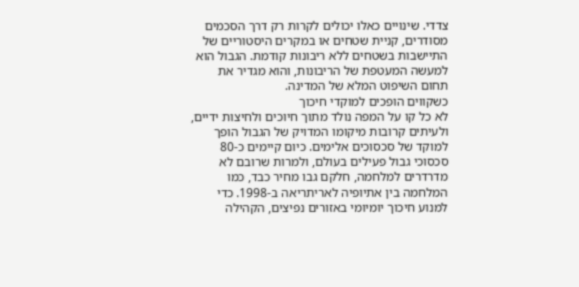צדדי. שינויים כאלו יכולים לקרות רק דרך הסכמים מסודרים, קניית שטחים או במקרים היסטוריים של התיישבות בשטחים ללא ריבונות קודמת. הגבול הוא למעשה המעטפת של הריבונות, והוא מגדיר את תחום השיפוט המלא של המדינה.
כשקווים הופכים למוקדי חיכוך
לא כל קו על המפה נולד מתוך חיוכים ולחיצות ידיים, ולעיתים קרובות מיקומו המדויק של הגבול הופך למוקד של סכסוכים אלימים. כיום קיימים כ-80 סכסוכי גבול פעילים בעולם, ולמרות שרובם לא מדרדרים למלחמה, חלקם גבו מחיר כבד, כמו המלחמה בין אתיופיה לאריתריאה ב-1998. כדי למנוע חיכוך יומיומי באזורים נפיצים, הקהילה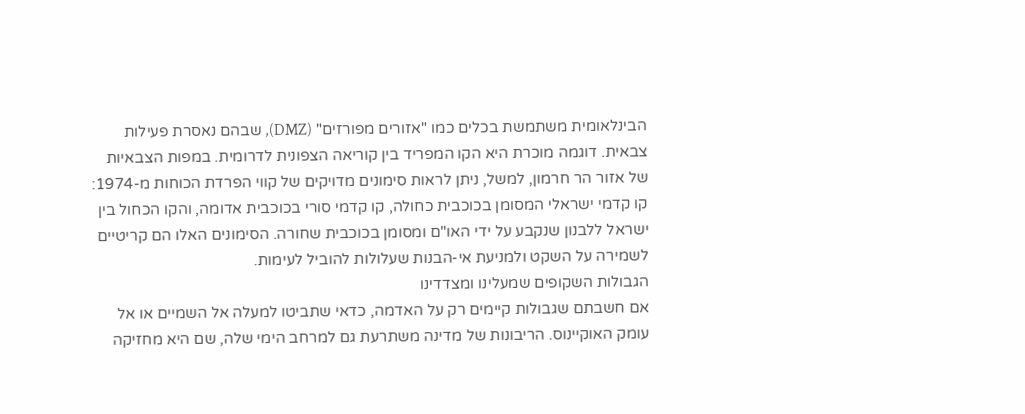הבינלאומית משתמשת בכלים כמו "אזורים מפורזים" (DMZ), שבהם נאסרת פעילות צבאית. דוגמה מוכרת היא הקו המפריד בין קוריאה הצפונית לדרומית. במפות הצבאיות של אזור הר חרמון, למשל, ניתן לראות סימונים מדויקים של קווי הפרדת הכוחות מ-1974: קו קדמי ישראלי המסומן בכוכבית כחולה, קו קדמי סורי בכוכבית אדומה, והקו הכחול בין ישראל ללבנון שנקבע על ידי האו"ם ומסומן בכוכבית שחורה. הסימונים האלו הם קריטיים לשמירה על השקט ולמניעת אי-הבנות שעלולות להוביל לעימות.
הגבולות השקופים שמעלינו ומצדדינו
אם חשבתם שגבולות קיימים רק על האדמה, כדאי שתביטו למעלה אל השמיים או אל עומק האוקיינוס. הריבונות של מדינה משתרעת גם למרחב הימי שלה, שם היא מחזיקה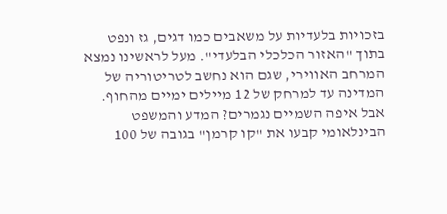בזכויות בלעדיות על משאבים כמו דגים, גז ונפט בתוך "האזור הכלכלי הבלעדי". מעל לראשינו נמצא המרחב האווירי, שגם הוא נחשב לטריטוריה של המדינה עד למרחק של 12 מיילים ימיים מהחוף. אבל איפה השמיים נגמרים? המדע והמשפט הבינלאומי קבעו את "קו קרמן" בגובה של 100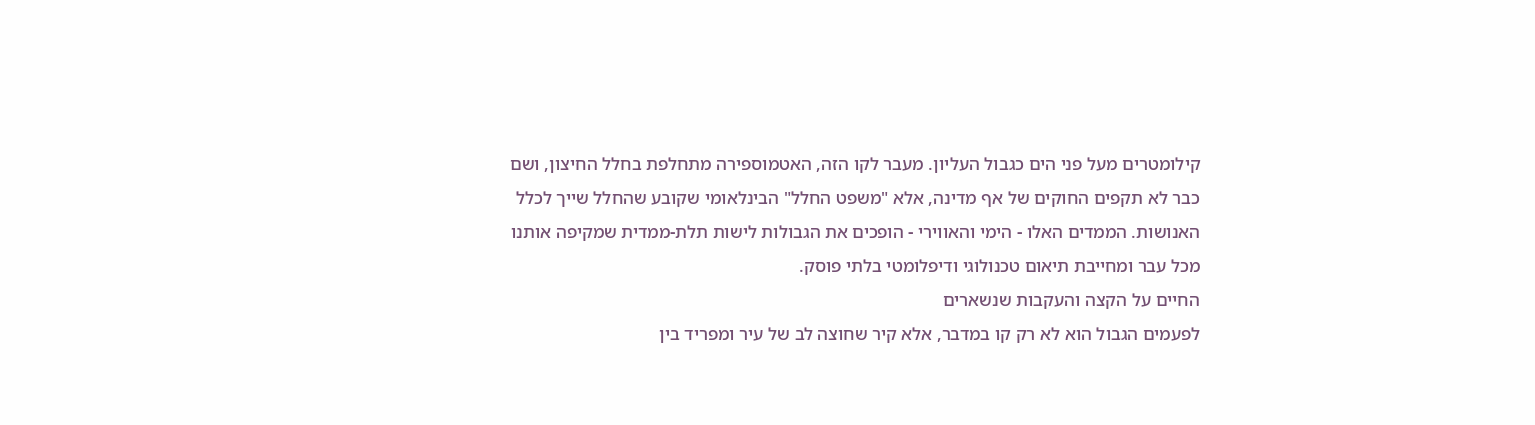קילומטרים מעל פני הים כגבול העליון. מעבר לקו הזה, האטמוספירה מתחלפת בחלל החיצון, ושם כבר לא תקפים החוקים של אף מדינה, אלא "משפט החלל" הבינלאומי שקובע שהחלל שייך לכלל האנושות. הממדים האלו - הימי והאווירי - הופכים את הגבולות לישות תלת-ממדית שמקיפה אותנו מכל עבר ומחייבת תיאום טכנולוגי ודיפלומטי בלתי פוסק.
החיים על הקצה והעקבות שנשארים
לפעמים הגבול הוא לא רק קו במדבר, אלא קיר שחוצה לב של עיר ומפריד בין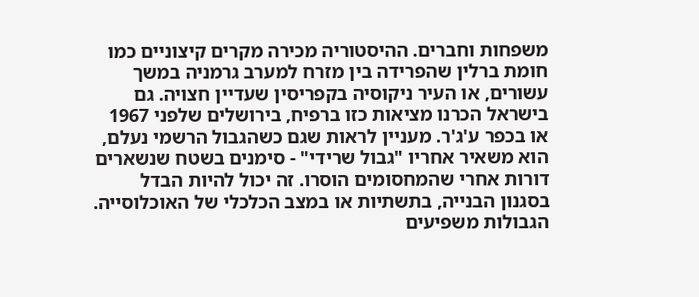משפחות וחברים. ההיסטוריה מכירה מקרים קיצוניים כמו חומת ברלין שהפרידה בין מזרח למערב גרמניה במשך עשורים, או העיר ניקוסיה בקפריסין שעדיין חצויה. גם בישראל הכרנו מציאות כזו ברפיח, בירושלים שלפני 1967 או בכפר ע'ג'ר. מעניין לראות שגם כשהגבול הרשמי נעלם, הוא משאיר אחריו "גבול שרידי" - סימנים בשטח שנשארים דורות אחרי שהמחסומים הוסרו. זה יכול להיות הבדל בסגנון הבנייה, בתשתיות או במצב הכלכלי של האוכלוסייה. הגבולות משפיעים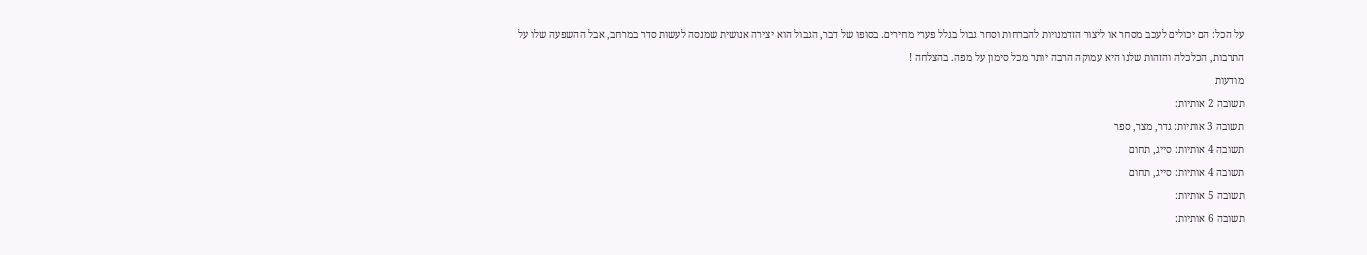על הכל: הם יכולים לעכב מסחר או ליצור הזדמנויות להברחות וסחר גבול בגלל פערי מחירים. בסופו של דבר, הגבול הוא יצירה אנושית שמנסה לעשות סדר במרחב, אבל ההשפעה שלו על התרבות, הכלכלה והזהות שלנו היא עמוקה הרבה יותר מכל סימון על מפה. בהצלחה !
מודעות
תשובה 2 אותיות:
תשובה 3 אותיות: גדר, מצר, ספר
תשובה 4 אותיות: סייג, תחום
תשובה 4 אותיות: סייג, תחום
תשובה 5 אותיות:
תשובה 6 אותיות: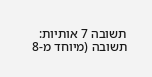תשובה 7 אותיות:
תשובה (מיוחד מ-8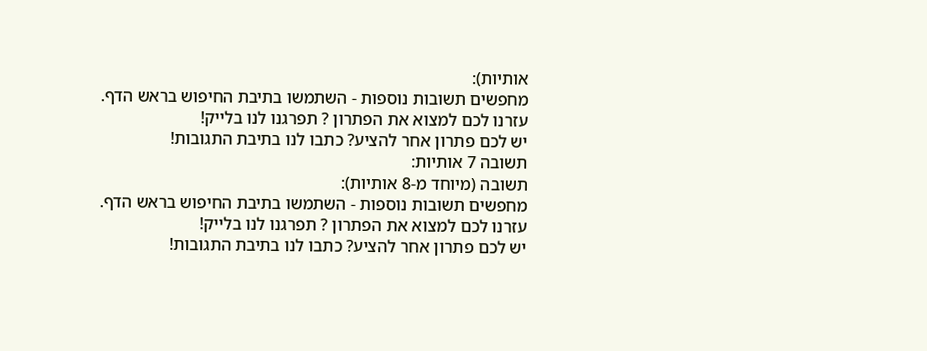אותיות):
מחפשים תשובות נוספות - השתמשו בתיבת החיפוש בראש הדף.
עזרנו לכם למצוא את הפתרון ? תפרגנו לנו בלייק!
יש לכם פתרון אחר להציע? כתבו לנו בתיבת התגובות!
תשובה 7 אותיות:
תשובה (מיוחד מ-8 אותיות):
מחפשים תשובות נוספות - השתמשו בתיבת החיפוש בראש הדף.
עזרנו לכם למצוא את הפתרון ? תפרגנו לנו בלייק!
יש לכם פתרון אחר להציע? כתבו לנו בתיבת התגובות!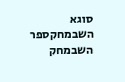סוגא
השבמחקספר
השבמחק